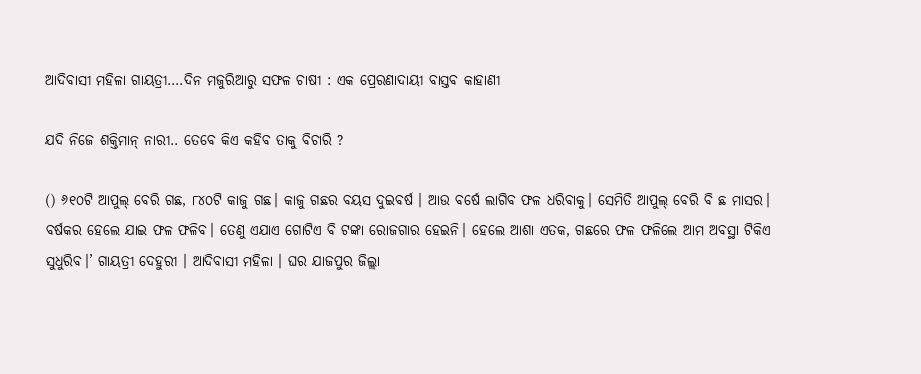ଆଦିବାସୀ ମହିଳା ଗାୟତ୍ରୀ….ଦିନ ମଜୁରିଆରୁ ସଫଳ ଚାଷୀ : ଏକ ପ୍ରେରଣାଦାୟୀ ବାସ୍ତବ କାହାଣୀ

ଯଦି ନିଜେ ଶକ୍ତିମାନ୍‌ ନାରୀ.. ତେବେ କିଏ କହିବ ତାକୁ ବିଚାରି ?

() ୬୧୦ଟି ଆପୁଲ୍‌ ବେରି ଗଛ, ୮୪୦ଟି କାଜୁ ଗଛ। କାଜୁ ଗଛର ବୟସ ଦୁଇବର୍ଷ । ଆଉ ବର୍ଷେ ଲାଗିବ ଫଳ ଧରିବାକୁ। ସେମିତି ଆପୁଲ୍‌ ବେରି ବି ଛ ମାସର। ବର୍ଷକର ହେଲେ ଯାଇ ଫଳ ଫଳିବ। ତେଣୁ ଏଯାଏ ଗୋଟିଏ ବି ଟଙ୍କା ରୋଜଗାର ହେଇନି। ହେଲେ ଆଶା ଏତକ, ଗଛରେ ଫଳ ଫଳିଲେ ଆମ ଅବସ୍ଥା ଟିକିଏ ସୁଧୁରିବ।’ ଗାୟତ୍ରୀ ଦେହୁରୀ । ଆଦିବାସୀ ମହିଳା । ଘର ଯାଜପୁର ଜିଲ୍ଲା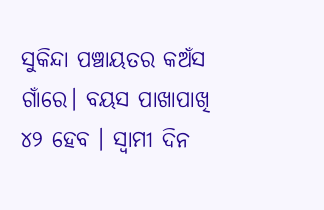ସୁକିନ୍ଦା ପଞ୍ଚାୟତର କଅଁସ ଗାଁରେ। ବୟସ ପାଖାପାଖି ୪୨ ହେବ । ସ୍ୱାମୀ ଦିନ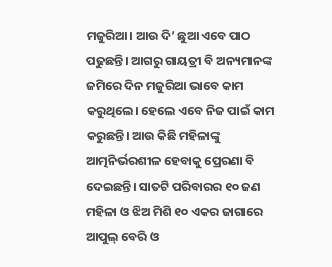ମଜୁରିଆ। ଆଉ ଦି’ ଛୁଆ ଏବେ ପାଠ ପଢୁଛନ୍ତି। ଆଗରୁ ଗାୟତ୍ରୀ ବି ଅନ୍ୟମାନଙ୍କ ଜମିରେ ଦିନ ମଜୁରିଆ ଭାବେ କାମ କରୁଥିଲେ। ହେଲେ ଏବେ ନିଜ ପାଇଁ କାମ କରୁଛନ୍ତି। ଆଉ କିଛି ମହିଳାଙ୍କୁ ଆତ୍ମନିର୍ଭରଶୀଳ ହେବାକୁ ପ୍ରେରଣା ବି ଦେଇଛନ୍ତି। ସାତଟି ପରିବାରର ୧୦ ଜଣ ମହିଳା ଓ ଝିଅ ମିଶି ୧୦ ଏକର ଜାଗାରେ ଆପୁଲ୍‌ ବେରି ଓ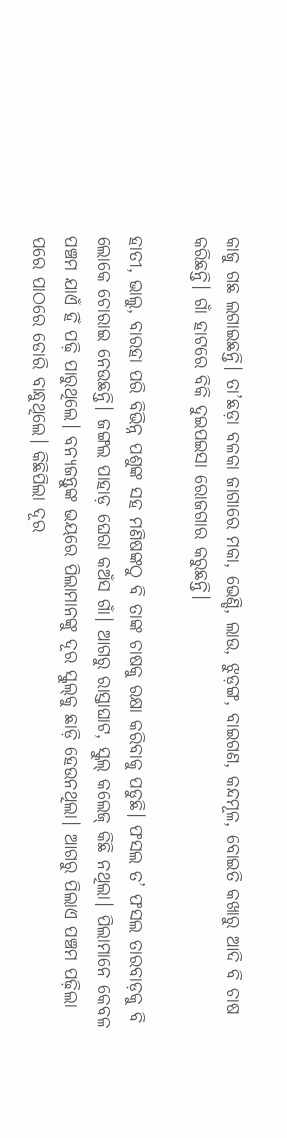କାଜୁ ଗଛ ଲଗାଇଛନ୍ତି। ତା’ଛଡ଼ା ବଳକା ଜାଗାରେ ମକା, ଭେଣ୍ଡି, ଲାଉ, ଝୁଡ଼ଙ୍ଗ, ବାଇଗଣ, କନ୍ଦମୂଳ, ବୋଇତି କଖାରୁ ଆଦି ବି ଚାଷ କରିଛନ୍ତି। ଗାଁ ହାଟରେ ବିକି ଦୁଇପଇସା ରୋଜଗାର କରୁଛନ୍ତି।

ହାତୀ, ଭାଲୁ, ବାରହା ପରି ବିଭିନ୍ନ ପଶୁଙ୍କ ସହ ମଣିଷଙ୍କଠୁ ବି ତାଙ୍କ ଚାଷକୁ ରକ୍ଷା କରିବାକୁ ପଡୁଛି। ଫସଲ ତ’ ଫସଲ ତାରବାଡ଼କୁ ବି ଲୋକେ ଚୋରାଇ ନେଉଛନ୍ତି। ଜଙ୍ଗଲ ପାହାଡ଼ ଘେରା କଅଁସ ଗାଁ। ଆଗରୁ ରାସ୍ତାଘାଟ, ସ୍କୁଲ୍‌ କଲେଜ୍‌ କିଛି ନଥିଲା। ପିଲାମାନେ କେବଳ ପଞ୍ଚମ ଯାଏଁ ହିଁ ପଢ଼ି ପାରୁଥିଲେ। ବନ୍ୟଜନ୍ତୁଙ୍କ ଭୟରେ ପିଲାମାନଙ୍କୁ ଦୂର ସ୍କୁଲ୍‌କୁ ଛାଡ଼ି ହେଉନଥିଲା। ଆଗରୁ ପିଲାଏ ପଞ୍ଚମ ପଢ଼ିଲା ପରେ ପାଠରେ ଡୋରି ବାନ୍ଧୁଥିଲେ। କିଛିପିଲା ଦୂର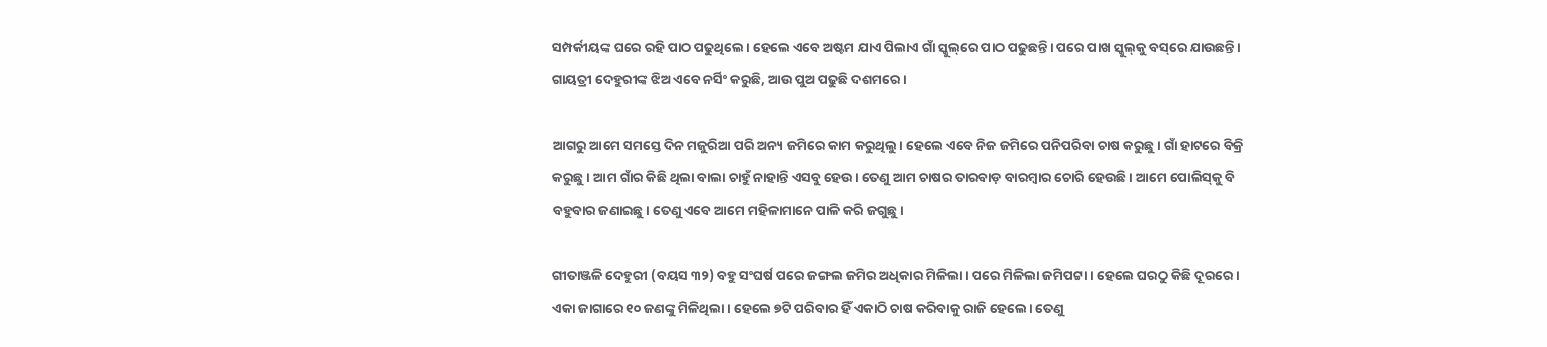ସମ୍ପର୍କୀୟଙ୍କ ଘରେ ରହି ପାଠ ପଢୁଥିଲେ। ହେଲେ ଏବେ ଅଷ୍ଟମ ଯାଏ ପିଲାଏ ଗାଁ ସ୍କୁଲ୍‌ରେ ପାଠ ପଢୁଛନ୍ତି। ପରେ ପାଖ ସ୍କୁଲ୍‌କୁ ବସ୍‌ରେ ଯାଉଛନ୍ତି। ଗାୟତ୍ରୀ ଦେହୁରୀଙ୍କ ଝିଅ ଏବେ ନର୍ସିଂ କରୁଛି, ଆଉ ପୁଅ ପଢୁଛି ଦଶମରେ।

ଆଗରୁ ଆମେ ସମସ୍ତେ ଦିନ ମଜୁରିଆ ପରି ଅନ୍ୟ ଜମିରେ କାମ କରୁଥିଲୁ। ହେଲେ ଏବେ ନିଜ ଜମିରେ ପନିପରିବା ଚାଷ କରୁଛୁ। ଗାଁ ହାଟରେ ବିକ୍ରି କରୁଛୁ। ଆମ ଗାଁର କିଛି ଥିଲା ବାଲା ଚାହୁଁ ନାହାନ୍ତି ଏସବୁ ହେଉ। ତେଣୁ ଆମ ଚାଷର ତାରବାଡ଼ ବାରମ୍ବାର ଚୋରି ହେଉଛି। ଆମେ ପୋଲିସ୍‌କୁ ବି ବହୁବାର ଜଣାଇଛୁ। ତେଣୁ ଏବେ ଆମେ ମହିଳାମାନେ ପାଳି କରି ଜଗୁଛୁ।

ଗୀତାଞ୍ଜଳି ଦେହୁରୀ (ବୟସ ୩୨) ବହୁ ସଂଘର୍ଷ ପରେ ଜଙ୍ଗଲ ଜମିର ଅଧିକାର ମିଳିଲା। ପରେ ମିଳିଲା ଜମିପଟ୍ଟା। ହେଲେ ଘରଠୁ କିଛି ଦୂରରେ। ଏକା ଜାଗାରେ ୧୦ ଜଣଙ୍କୁ ମିଳିଥିଲା। ହେଲେ ୭ଟି ପରିବାର ହିଁ ଏକାଠି ଚାଷ କରିବାକୁ ରାଜି ହେଲେ। ତେଣୁ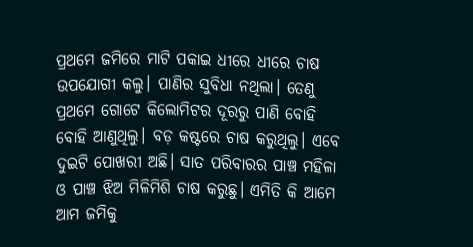ପ୍ରଥମେ ଜମିରେ ମାଟି ପକାଇ ଧୀରେ ଧୀରେ ଚାଷ ଉପଯୋଗୀ କଲୁ। ପାଣିର ସୁବିଧା ନଥିଲା। ତେଣୁ ପ୍ରଥମେ ଗୋଟେ କିଲୋମିଟର ଦୂରରୁ ପାଣି ବୋହି ବୋହି ଆଣୁଥିଲୁ। ବଡ଼ କଷ୍ଟରେ ଚାଷ କରୁଥିଲୁ। ଏବେ ଦୁଇଟି ପୋଖରୀ ଅଛି। ସାତ ପରିବାରର ପାଞ୍ଚ ମହିଳା ଓ ପାଞ୍ଚ ଝିଅ ମିଳିମିଶି ଚାଷ କରୁଛୁ। ଏମିତି କି ଆମେ ଆମ ଜମିକୁ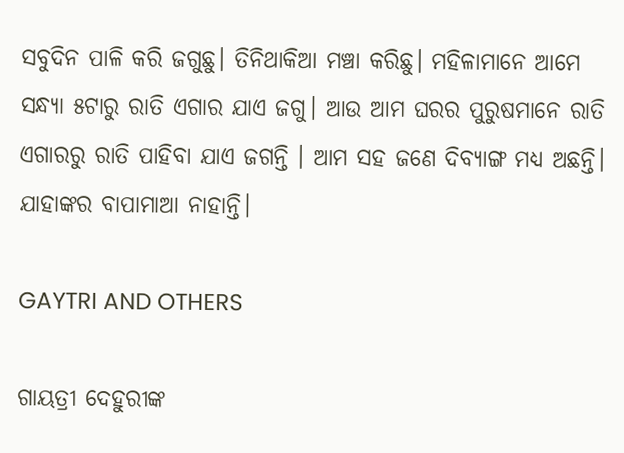ସବୁଦିନ ପାଳି କରି ଜଗୁଛୁ। ତିନିଥାକିଆ ମଞ୍ଚା କରିଛୁ। ମହିଳାମାନେ ଆମେ ସନ୍ଧ୍ୟା ୫ଟାରୁ ରାତି ଏଗାର ଯାଏ ଜଗୁ। ଆଉ ଆମ ଘରର ପୁରୁଷମାନେ ରାତି ଏଗାରରୁ ରାତି ପାହିବା ଯାଏ ଜଗନ୍ତି । ଆମ ସହ ଜଣେ ଦିବ୍ୟାଙ୍ଗ ମଧ୍ୟ ଅଛନ୍ତି। ଯାହାଙ୍କର ବାପାମାଆ ନାହାନ୍ତି।

GAYTRI AND OTHERS

ଗାୟତ୍ରୀ ଦେହୁରୀଙ୍କ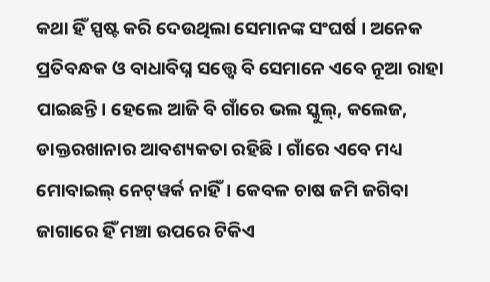କଥା ହିଁ ସ୍ପଷ୍ଟ କରି ଦେଉଥିଲା ସେମାନଙ୍କ ସଂଘର୍ଷ । ଅନେକ ପ୍ରତିବନ୍ଧକ ଓ ବାଧାବିଘ୍ନ ସତ୍ତ୍ୱେ ବି ସେମାନେ ଏବେ ନୂଆ ରାହା ପାଇଛନ୍ତି। ହେଲେ ଆଜି ବି ଗାଁରେ ଭଲ ସ୍କୁଲ୍‌, କଲେଜ, ଡାକ୍ତରଖାନାର ଆବଶ୍ୟକତା ରହିଛି। ଗାଁରେ ଏବେ ମଧ୍ୟ ମୋବାଇଲ୍‌ ନେଟ୍‌ୱର୍କ ନାହିଁ। କେବଳ ଚାଷ ଜମି ଜଗିବା ଜାଗାରେ ହିଁ ମଞ୍ଚା ଉପରେ ଟିକିଏ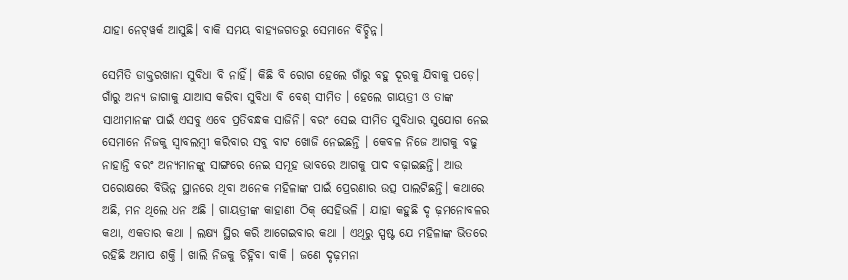ଯାହା ନେଟ୍‌ୱର୍କ ଆସୁଛି। ବାକି ସମୟ ବାହ୍ୟଜଗତରୁ ସେମାନେ ବିଚ୍ଛିନ୍ନ।

ସେମିତି ଡାକ୍ତରଖାନା ସୁବିଧା ବି ନାହିଁ। କିଛି ବି ରୋଗ ହେଲେ ଗାଁରୁ ବହୁ ଦୂରକୁ ଯିବାକୁ ପଡ଼େ। ଗାଁରୁ ଅନ୍ୟ ଜାଗାକୁ ଯାଆସ କରିବା ସୁବିଧା ବି ବେଶ୍‌ ସୀମିତ । ହେଲେ ଗାୟତ୍ରୀ ଓ ତାଙ୍କ ସାଥୀମାନଙ୍କ ପାଇଁ ଏସବୁ ଏବେ ପ୍ରତିବନ୍ଧକ ସାଜିନି। ବରଂ ସେଇ ସୀମିତ ସୁବିଧାର ସୁଯୋଗ ନେଇ ସେମାନେ ନିଜକୁ ସ୍ୱାବଲମ୍ବୀ କରିବାର ସବୁ ବାଟ ଖୋଜି ନେଇଛନ୍ତି । କେବଳ ନିଜେ ଆଗକୁ ବଢୁ ନାହାନ୍ତି ବରଂ ଅନ୍ୟମାନଙ୍କୁ ସାଙ୍ଗରେ ନେଇ ସମୂହ ଭାବରେ ଆଗକୁ ପାଦ ବଢ଼ାଇଛନ୍ତି। ଆଉ ପରୋକ୍ଷରେ ବିଭିନ୍ନ ସ୍ଥାନରେ ଥିବା ଅନେକ ମହିଳାଙ୍କ ପାଇଁ ପ୍ରେରଣାର ଉତ୍ସ ପାଲଟିଛନ୍ତି। କଥାରେ ଅଛି, ମନ ଥିଲେ ଧନ ଅଛି । ଗାୟତ୍ରୀଙ୍କ କାହାଣୀ ଠିକ୍‌ ସେହିଭଳି । ଯାହା କହୁଛି ଦୃ ଢ଼ମନୋବଳର କଥା, ଏକତାର କଥା । ଲକ୍ଷ୍ୟ ସ୍ଥିର କରି ଆଗେଇବାର କଥା । ଏଥିରୁ ସ୍ପଷ୍ଟ ଯେ ମହିଳାଙ୍କ ଭିତରେ ରହିଛି ଅମାପ ଶକ୍ତି । ଖାଲି ନିଜକୁ ଚିହ୍ନିବା ବାକି । ଜଣେ ଦୃଢ଼ମନା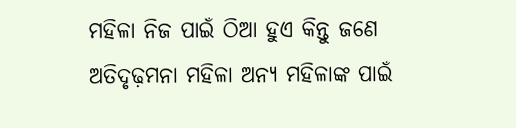ମହିଳା ନିଜ ପାଇଁ ଠିଆ ହୁଏ କିନ୍ତୁ ଜଣେ ଅତିଦୃଢ଼ମନା ମହିଳା ଅନ୍ୟ ମହିଳାଙ୍କ ପାଇଁ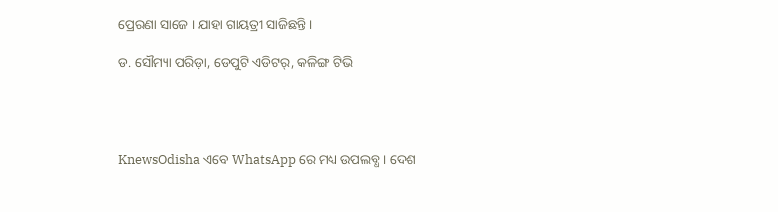ପ୍ରେରଣା ସାଜେ । ଯାହା ଗାୟତ୍ରୀ ସାଜିଛନ୍ତି ।

ଡ. ସୌମ୍ୟା ପରିଡ଼ା, ଡେପୁଟି ଏଡିଟର୍‌, କଳିଙ୍ଗ ଟିଭି




KnewsOdisha ଏବେ WhatsApp ରେ ମଧ୍ୟ ଉପଲବ୍ଧ । ଦେଶ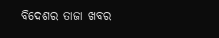ବିଦେଶର ତାଜା ଖବର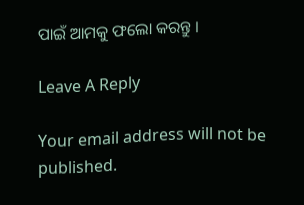ପାଇଁ ଆମକୁ ଫଲୋ କରନ୍ତୁ ।

Leave A Reply

Your email address will not be published.